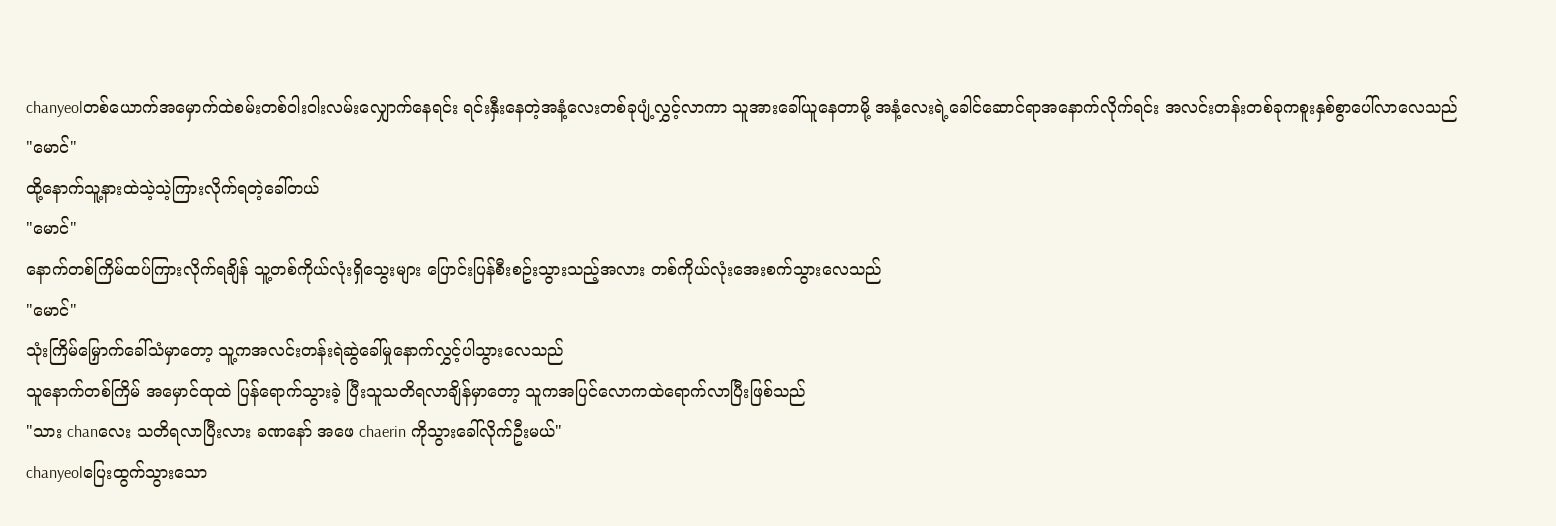chanyeolတစ်ယောက်အမှောက်ထဲစမ်းတစ်ဝါးဝါးလမ်းလျှောက်နေရင်း ရင်းနှီးနေတဲ့အနံ့လေးတစ်ခုပျံ့လွှင့်လာကာ သူအားခေါ်ယူနေတာမို့ အနံ့လေးရဲ့ခေါင်ဆောင်ရာအနောက်လိုက်ရင်း အလင်းတန်းတစ်ခုကစူးနှစ်စွာပေါ်လာလေသည်
"မောင်"
ထို့နောက်သူ့နားထဲသဲ့သဲ့ကြားလိုက်ရတဲ့ခေါ်တယ်
"မောင်"
နောက်တစ်ကြိမ်ထပ်ကြားလိုက်ရချိန် သူ့တစ်ကိုယ်လုံးရှိသွေးများ ပြောင်းပြန်စီးစဥ်းသွားသည့်အလား တစ်ကိုယ်လုံးအေးစက်သွားလေသည်
"မောင်"
သုံးကြိမ်မြှောက်ခေါ်သံမှာတော့ သူ့ကအလင်းတန်းရဲဆွဲခေါ်မှုနောက်လွှင့်ပါသွားလေသည်
သူနောက်တစ်ကြိမ် အမှောင်ထုထဲ ပြန်ရောက်သွားခဲ့ ပြီးသူသတိရလာချိန်မှာတော့ သူကအပြင်လောကထဲရောက်လာပြီးဖြစ်သည်
"သား chanလေး သတိရလာပြီးလား ခဏနော် အဖေ chaerin ကိုသွားခေါ်လိုက်ဦးမယ်"
chanyeolပြေးထွက်သွားသော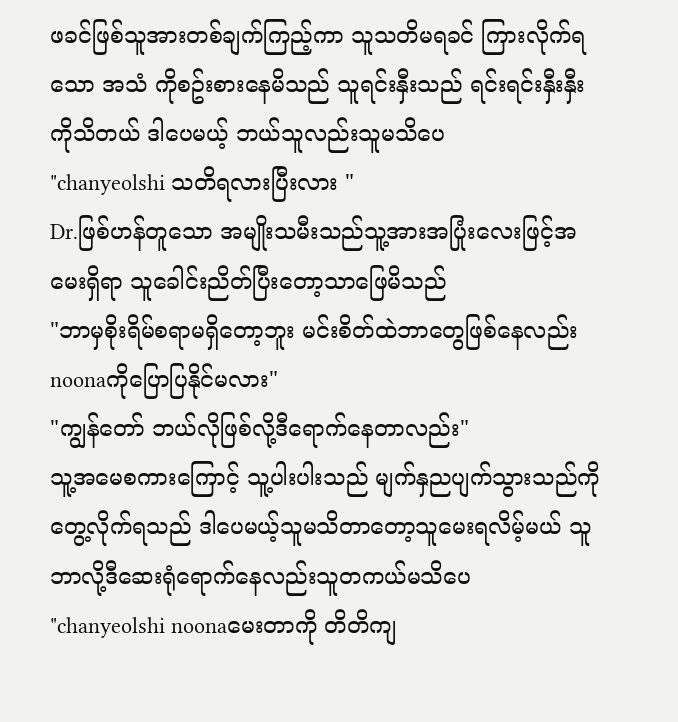ဖခင်ဖြစ်သူအားတစ်ချက်ကြည့်ကာ သူသတိမရခင် ကြားလိုက်ရသော အသံ ကိုစဥ်းစားနေမိသည် သူရင်းနှီးသည် ရင်းရင်းနှီးနှီးကိုသိတယ် ဒါပေမယ့် ဘယ်သူလည်းသူမသိပေ
"chanyeolshi သတိရလားပြီးလား "
Dr.ဖြစ်ဟန်တူသော အမျိုးသမီးသည်သူ့အားအပြုံးလေးဖြင့်အမေးရှိရာ သူခေါင်းညိတ်ပြီးတော့သာဖြေမိသည်
"ဘာမှစိုးရိမ်စရာမရှိတော့ဘူး မင်းစိတ်ထဲဘာတွေဖြစ်နေလည်းnoonaကိုပြောပြနိုင်မလား"
"ကျွန်တော် ဘယ်လိုဖြစ်လို့ဒီရောက်နေတာလည်း"
သူ့အမေစကားကြောင့် သူ့ပါးပါးသည် မျက်နှညပျက်သွားသည်ကိုတွေ့လိုက်ရသည် ဒါပေမယ့်သူမသိတာတော့သူမေးရလိမ့်မယ် သူဘာလို့ဒီဆေးရုံရောက်နေလည်းသူတကယ်မသိပေ
"chanyeolshi noonaမေးတာကို တိတိကျ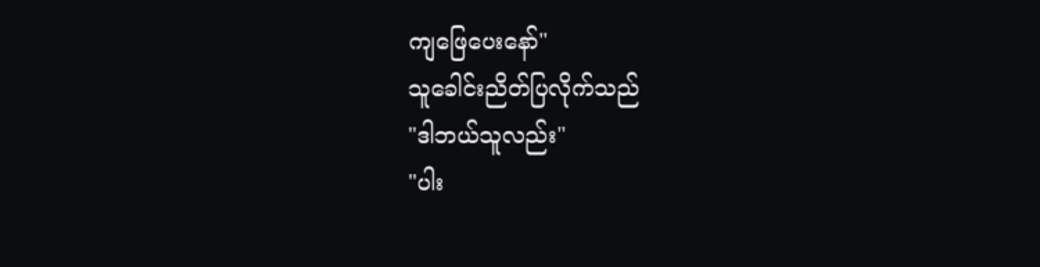ကျဖြေပေးနော်"
သူခေါင်းညိတ်ပြလိုက်သည်
"ဒါဘယ်သူလည်း"
"ပါး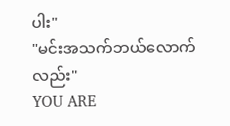ပါး"
"မင်းအသက်ဘယ်လောက်လည်း"
YOU ARE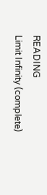READING
Limit Infinity (complete)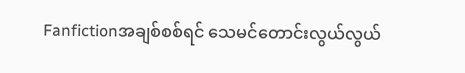Fanfictionအချစ်စစ်ရင် သေမင်တောင်းလွယ်လွယ်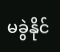မခွဲနိုင်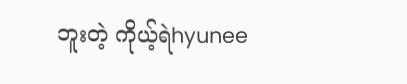ဘူးတဲ့ ကိုယ့်ရဲhyunee